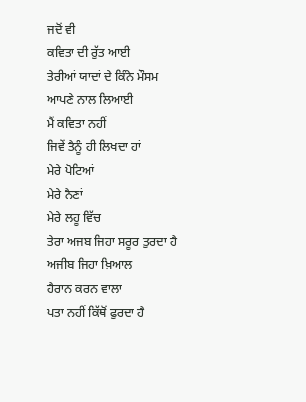ਜਦੋਂ ਵੀ
ਕਵਿਤਾ ਦੀ ਰੁੱਤ ਆਈ
ਤੇਰੀਆਂ ਯਾਦਾਂ ਦੇ ਕਿੰਨੇ ਮੌਸਮ
ਆਪਣੇ ਨਾਲ ਲਿਆਈ
ਮੈਂ ਕਵਿਤਾ ਨਹੀਂ
ਜਿਵੇਂ ਤੈਨੂੰ ਹੀ ਲਿਖਦਾ ਹਾਂ
ਮੇਰੇ ਪੋਟਿਆਂ
ਮੇਰੇ ਨੈਣਾਂ
ਮੇਰੇ ਲਹੂ ਵਿੱਚ
ਤੇਰਾ ਅਜਬ ਜਿਹਾ ਸਰੂਰ ਤੁਰਦਾ ਹੈ
ਅਜੀਬ ਜਿਹਾ ਖ਼ਿਆਲ
ਹੈਰਾਨ ਕਰਨ ਵਾਲਾ
ਪਤਾ ਨਹੀਂ ਕਿੱਥੋਂ ਫੁਰਦਾ ਹੈ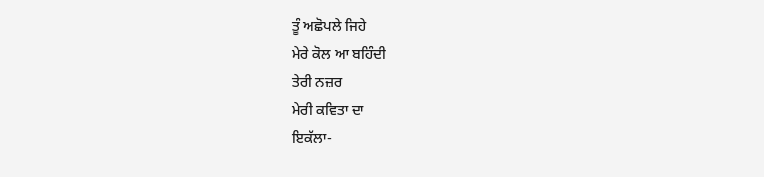ਤੂੰ ਅਛੋਪਲੇ ਜਿਹੇ
ਮੇਰੇ ਕੋਲ ਆ ਬਹਿੰਦੀ
ਤੇਰੀ ਨਜ਼ਰ
ਮੇਰੀ ਕਵਿਤਾ ਦਾ
ਇਕੱਲਾ-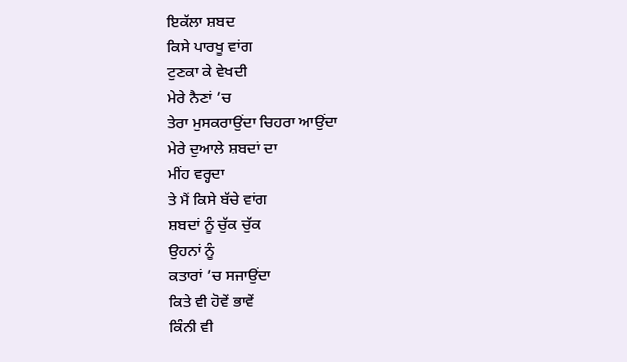ਇਕੱਲਾ ਸ਼ਬਦ
ਕਿਸੇ ਪਾਰਖੂ ਵਾਂਗ
ਟੁਣਕਾ ਕੇ ਵੇਖਦੀ
ਮੇਰੇ ਨੈਣਾਂ ’ਚ
ਤੇਰਾ ਮੁਸਕਰਾਉਂਦਾ ਚਿਹਰਾ ਆਉਂਦਾ
ਮੇਰੇ ਦੁਆਲੇ ਸ਼ਬਦਾਂ ਦਾ
ਮੀਂਹ ਵਰ੍ਹਦਾ
ਤੇ ਮੈਂ ਕਿਸੇ ਬੱਚੇ ਵਾਂਗ
ਸ਼ਬਦਾਂ ਨੂੰ ਚੁੱਕ ਚੁੱਕ
ਉਹਨਾਂ ਨੂੰ
ਕਤਾਰਾਂ ’ਚ ਸਜਾਉਂਦਾ
ਕਿਤੇ ਵੀ ਹੋਵੇਂ ਭਾਵੇਂ
ਕਿੰਨੀ ਵੀ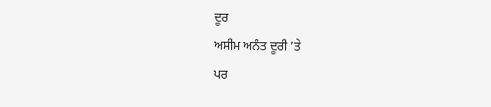ਦੂਰ
ਅਸੀਮ ਅਨੰਤ ਦੂਰੀ ’ਤੇ
ਪਰ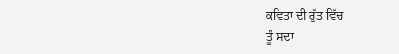ਕਵਿਤਾ ਦੀ ਰੁੱਤ ਵਿੱਚ
ਤੂੰ ਸਦਾ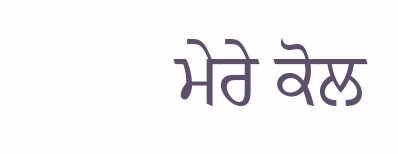ਮੇਰੇ ਕੋਲ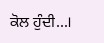ਕੋਲ ਹੁੰਦੀ...।